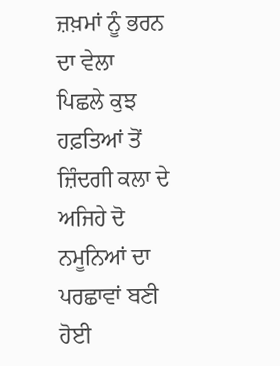ਜ਼ਖ਼ਮਾਂ ਨੂੰ ਭਰਨ ਦਾ ਵੇਲਾ
ਪਿਛਲੇ ਕੁਝ ਹਫ਼ਤਿਆਂ ਤੋਂ ਜ਼ਿੰਦਗੀ ਕਲਾ ਦੇ ਅਜਿਹੇ ਦੋ ਨਮੂਨਿਆਂ ਦਾ ਪਰਛਾਵਾਂ ਬਣੀ ਹੋਈ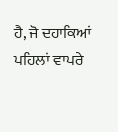ਹੈ, ਜੋ ਦਹਾਕਿਆਂ ਪਹਿਲਾਂ ਵਾਪਰੇ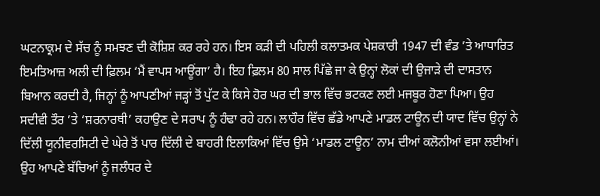ਘਟਨਾਕ੍ਰਮ ਦੇ ਸੱਚ ਨੂੰ ਸਮਝਣ ਦੀ ਕੋਸ਼ਿਸ਼ ਕਰ ਰਹੇ ਹਨ। ਇਸ ਕੜੀ ਦੀ ਪਹਿਲੀ ਕਲਾਤਮਕ ਪੇਸ਼ਕਾਰੀ 1947 ਦੀ ਵੰਡ ’ਤੇ ਆਧਾਰਿਤ ਇਮਤਿਆਜ਼ ਅਲੀ ਦੀ ਫ਼ਿਲਮ ‘ਮੈਂ ਵਾਪਸ ਆਊਂਗਾ’ ਹੈ। ਇਹ ਫ਼ਿਲਮ 80 ਸਾਲ ਪਿੱਛੇ ਜਾ ਕੇ ਉਨ੍ਹਾਂ ਲੋਕਾਂ ਦੀ ਉਜਾੜੇ ਦੀ ਦਾਸਤਾਨ ਬਿਆਨ ਕਰਦੀ ਹੈ, ਜਿਨ੍ਹਾਂ ਨੂੰ ਆਪਣੀਆਂ ਜੜ੍ਹਾਂ ਤੋਂ ਪੁੱਟ ਕੇ ਕਿਸੇ ਹੋਰ ਘਰ ਦੀ ਭਾਲ ਵਿੱਚ ਭਟਕਣ ਲਈ ਮਜਬੂਰ ਹੋਣਾ ਪਿਆ। ਉਹ ਸਦੀਵੀ ਤੌਰ ’ਤੇ ‘ਸ਼ਰਨਾਰਥੀ’ ਕਹਾਉਣ ਦੇ ਸਰਾਪ ਨੂੰ ਹੰਢਾ ਰਹੇ ਹਨ। ਲਾਹੌਰ ਵਿੱਚ ਛੱਡੇ ਆਪਣੇ ਮਾਡਲ ਟਾਊਨ ਦੀ ਯਾਦ ਵਿੱਚ ਉਨ੍ਹਾਂ ਨੇ ਦਿੱਲੀ ਯੂਨੀਵਰਸਿਟੀ ਦੇ ਘੇਰੇ ਤੋਂ ਪਾਰ ਦਿੱਲੀ ਦੇ ਬਾਹਰੀ ਇਲਾਕਿਆਂ ਵਿੱਚ ਉਸੇ ‘ਮਾਡਲ ਟਾਊਨ’ ਨਾਮ ਦੀਆਂ ਕਲੋਨੀਆਂ ਵਸਾ ਲਈਆਂ। ਉਹ ਆਪਣੇ ਬੱਚਿਆਂ ਨੂੰ ਜਲੰਧਰ ਦੇ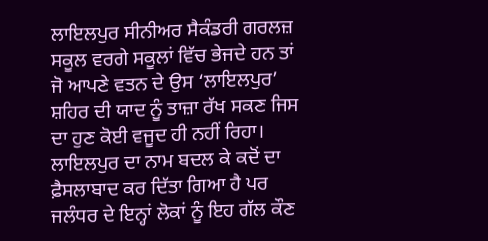ਲਾਇਲਪੁਰ ਸੀਨੀਅਰ ਸੈਕੰਡਰੀ ਗਰਲਜ਼ ਸਕੂਲ ਵਰਗੇ ਸਕੂਲਾਂ ਵਿੱਚ ਭੇਜਦੇ ਹਨ ਤਾਂ ਜੋ ਆਪਣੇ ਵਤਨ ਦੇ ਉਸ ‘ਲਾਇਲਪੁਰ’ ਸ਼ਹਿਰ ਦੀ ਯਾਦ ਨੂੰ ਤਾਜ਼ਾ ਰੱਖ ਸਕਣ ਜਿਸ ਦਾ ਹੁਣ ਕੋਈ ਵਜੂਦ ਹੀ ਨਹੀਂ ਰਿਹਾ। ਲਾਇਲਪੁਰ ਦਾ ਨਾਮ ਬਦਲ ਕੇ ਕਦੋਂ ਦਾ ਫ਼ੈਸਲਾਬਾਦ ਕਰ ਦਿੱਤਾ ਗਿਆ ਹੈ ਪਰ ਜਲੰਧਰ ਦੇ ਇਨ੍ਹਾਂ ਲੋਕਾਂ ਨੂੰ ਇਹ ਗੱਲ ਕੌਣ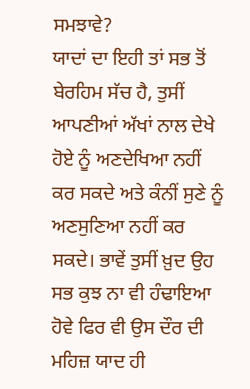ਸਮਝਾਵੇ?
ਯਾਦਾਂ ਦਾ ਇਹੀ ਤਾਂ ਸਭ ਤੋਂ ਬੇਰਹਿਮ ਸੱਚ ਹੈ, ਤੁਸੀਂ ਆਪਣੀਆਂ ਅੱਖਾਂ ਨਾਲ ਦੇਖੇ ਹੋਏ ਨੂੰ ਅਣਦੇਖਿਆ ਨਹੀਂ ਕਰ ਸਕਦੇ ਅਤੇ ਕੰਨੀਂ ਸੁਣੇ ਨੂੰ ਅਣਸੁਣਿਆ ਨਹੀਂ ਕਰ ਸਕਦੇ। ਭਾਵੇਂ ਤੁਸੀਂ ਖ਼ੁਦ ਉਹ ਸਭ ਕੁਝ ਨਾ ਵੀ ਹੰਢਾਇਆ ਹੋਵੇ ਫਿਰ ਵੀ ਉਸ ਦੌਰ ਦੀ ਮਹਿਜ਼ ਯਾਦ ਹੀ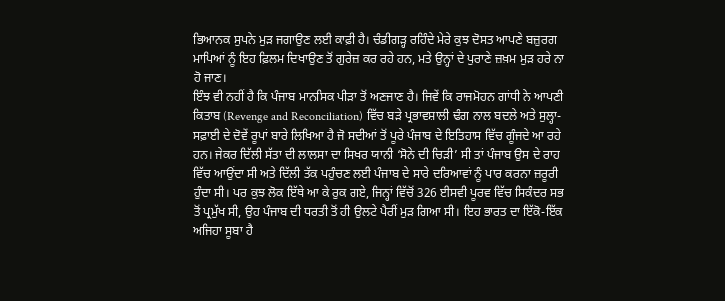ਭਿਆਨਕ ਸੁਪਨੇ ਮੁੜ ਜਗਾਉਣ ਲਈ ਕਾਫ਼ੀ ਹੈ। ਚੰਡੀਗੜ੍ਹ ਰਹਿੰਦੇ ਮੇਰੇ ਕੁਝ ਦੋਸਤ ਆਪਣੇ ਬਜ਼ੁਰਗ ਮਾਪਿਆਂ ਨੂੰ ਇਹ ਫ਼ਿਲਮ ਦਿਖਾਉਣ ਤੋਂ ਗੁਰੇਜ਼ ਕਰ ਰਹੇ ਹਨ, ਮਤੇ ਉਨ੍ਹਾਂ ਦੇ ਪੁਰਾਣੇ ਜ਼ਖ਼ਮ ਮੁੜ ਹਰੇ ਨਾ ਹੋ ਜਾਣ।
ਇੰਝ ਵੀ ਨਹੀਂ ਹੈ ਕਿ ਪੰਜਾਬ ਮਾਨਸਿਕ ਪੀੜਾ ਤੋਂ ਅਣਜਾਣ ਹੈ। ਜਿਵੇਂ ਕਿ ਰਾਜਮੋਹਨ ਗਾਂਧੀ ਨੇ ਆਪਣੀ ਕਿਤਾਬ (Revenge and Reconciliation) ਵਿੱਚ ਬੜੇ ਪ੍ਰਭਾਵਸ਼ਾਲੀ ਢੰਗ ਨਾਲ ਬਦਲੇ ਅਤੇ ਸੁਲ੍ਹਾ-ਸਫ਼ਾਈ ਦੇ ਦੋਵੇਂ ਰੂਪਾਂ ਬਾਰੇ ਲਿਖਿਆ ਹੈ ਜੋ ਸਦੀਆਂ ਤੋਂ ਪੂਰੇ ਪੰਜਾਬ ਦੇ ਇਤਿਹਾਸ ਵਿੱਚ ਗੂੰਜਦੇ ਆ ਰਹੇ ਹਨ। ਜੇਕਰ ਦਿੱਲੀ ਸੱਤਾ ਦੀ ਲਾਲਸਾ ਦਾ ਸਿਖਰ ਯਾਨੀ ‘ਸੋਨੇ ਦੀ ਚਿੜੀ’ ਸੀ ਤਾਂ ਪੰਜਾਬ ਉਸ ਦੇ ਰਾਹ ਵਿੱਚ ਆਉਂਦਾ ਸੀ ਅਤੇ ਦਿੱਲੀ ਤੱਕ ਪਹੁੰਚਣ ਲਈ ਪੰਜਾਬ ਦੇ ਸਾਰੇ ਦਰਿਆਵਾਂ ਨੂੰ ਪਾਰ ਕਰਨਾ ਜ਼ਰੂਰੀ ਹੁੰਦਾ ਸੀ। ਪਰ ਕੁਝ ਲੋਕ ਇੱਥੇ ਆ ਕੇ ਰੁਕ ਗਏ, ਜਿਨ੍ਹਾਂ ਵਿੱਚੋਂ 326 ਈਸਵੀ ਪੂਰਵ ਵਿੱਚ ਸਿਕੰਦਰ ਸਭ ਤੋਂ ਪ੍ਰਮੁੱਖ ਸੀ, ਉਹ ਪੰਜਾਬ ਦੀ ਧਰਤੀ ਤੋਂ ਹੀ ਉਲਟੇ ਪੈਰੀਂ ਮੁੜ ਗਿਆ ਸੀ। ਇਹ ਭਾਰਤ ਦਾ ਇੱਕੋ-ਇੱਕ ਅਜਿਹਾ ਸੂਬਾ ਹੈ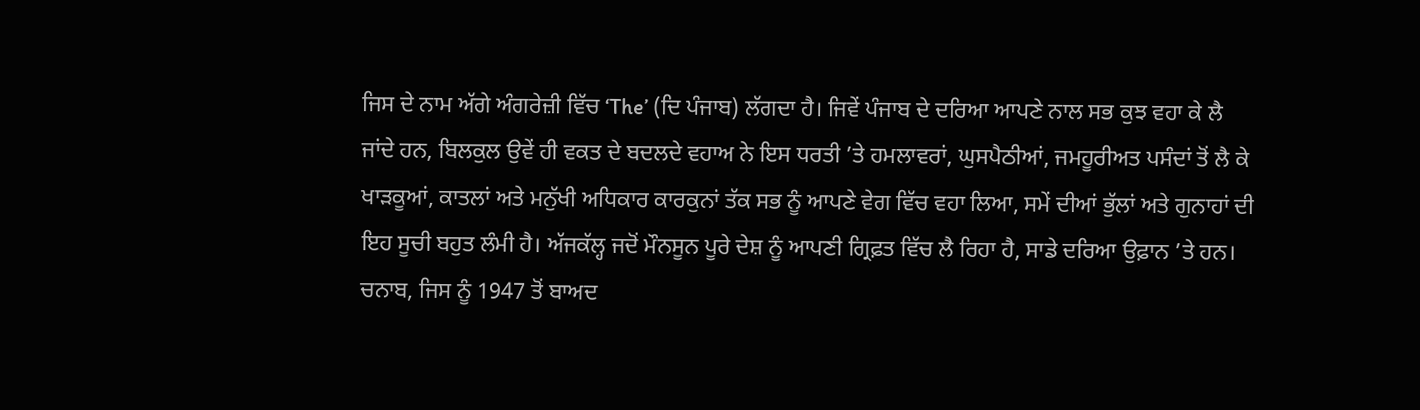ਜਿਸ ਦੇ ਨਾਮ ਅੱਗੇ ਅੰਗਰੇਜ਼ੀ ਵਿੱਚ ‘The’ (ਦਿ ਪੰਜਾਬ) ਲੱਗਦਾ ਹੈ। ਜਿਵੇਂ ਪੰਜਾਬ ਦੇ ਦਰਿਆ ਆਪਣੇ ਨਾਲ ਸਭ ਕੁਝ ਵਹਾ ਕੇ ਲੈ ਜਾਂਦੇ ਹਨ, ਬਿਲਕੁਲ ਉਵੇਂ ਹੀ ਵਕਤ ਦੇ ਬਦਲਦੇ ਵਹਾਅ ਨੇ ਇਸ ਧਰਤੀ ’ਤੇ ਹਮਲਾਵਰਾਂ, ਘੁਸਪੈਠੀਆਂ, ਜਮਹੂਰੀਅਤ ਪਸੰਦਾਂ ਤੋਂ ਲੈ ਕੇ ਖਾੜਕੂਆਂ, ਕਾਤਲਾਂ ਅਤੇ ਮਨੁੱਖੀ ਅਧਿਕਾਰ ਕਾਰਕੁਨਾਂ ਤੱਕ ਸਭ ਨੂੰ ਆਪਣੇ ਵੇਗ ਵਿੱਚ ਵਹਾ ਲਿਆ, ਸਮੇਂ ਦੀਆਂ ਭੁੱਲਾਂ ਅਤੇ ਗੁਨਾਹਾਂ ਦੀ ਇਹ ਸੂਚੀ ਬਹੁਤ ਲੰਮੀ ਹੈ। ਅੱਜਕੱਲ੍ਹ ਜਦੋਂ ਮੌਨਸੂਨ ਪੂਰੇ ਦੇਸ਼ ਨੂੰ ਆਪਣੀ ਗ੍ਰਿਫ਼ਤ ਵਿੱਚ ਲੈ ਰਿਹਾ ਹੈ, ਸਾਡੇ ਦਰਿਆ ਉਫ਼ਾਨ ’ਤੇ ਹਨ। ਚਨਾਬ, ਜਿਸ ਨੂੰ 1947 ਤੋਂ ਬਾਅਦ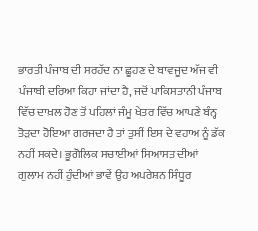ਭਾਰਤੀ ਪੰਜਾਬ ਦੀ ਸਰਹੱਦ ਨਾ ਛੂਹਣ ਦੇ ਬਾਵਜੂਦ ਅੱਜ ਵੀ ਪੰਜਾਬੀ ਦਰਿਆ ਕਿਹਾ ਜਾਂਦਾ ਹੈ, ਜਦੋਂ ਪਾਕਿਸਤਾਨੀ ਪੰਜਾਬ ਵਿੱਚ ਦਾਖ਼ਲ ਹੋਣ ਤੋਂ ਪਹਿਲਾਂ ਜੰਮੂ ਖੇਤਰ ਵਿੱਚ ਆਪਣੇ ਬੰਨ੍ਹ ਤੋੜਦਾ ਹੋਇਆ ਗਰਜਦਾ ਹੈ ਤਾਂ ਤੁਸੀਂ ਇਸ ਦੇ ਵਹਾਅ ਨੂੰ ਡੱਕ ਨਹੀਂ ਸਕਦੇ। ਭੂਗੋਲਿਕ ਸਚਾਈਆਂ ਸਿਆਸਤ ਦੀਆਂ ਗੁਲਾਮ ਨਹੀਂ ਹੁੰਦੀਆਂ ਭਾਵੇਂ ਉਹ ਅਪਰੇਸ਼ਨ ਸਿੰਧੂਰ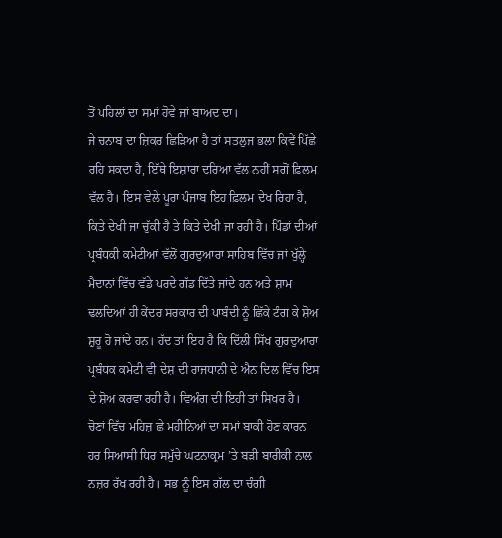ਤੋਂ ਪਹਿਲਾਂ ਦਾ ਸਮਾਂ ਹੋਵੇ ਜਾਂ ਬਾਅਦ ਦਾ।
ਜੇ ਚਨਾਬ ਦਾ ਜ਼ਿਕਰ ਛਿੜਿਆ ਹੈ ਤਾਂ ਸਤਲੁਜ ਭਲਾ ਕਿਵੇਂ ਪਿੱਛੇ ਰਹਿ ਸਕਦਾ ਹੈ, ਇੱਥੇ ਇਸ਼ਾਰਾ ਦਰਿਆ ਵੱਲ ਨਹੀਂ ਸਗੋਂ ਫ਼ਿਲਮ ਵੱਲ ਹੈ। ਇਸ ਵੇਲੇ ਪੂਰਾ ਪੰਜਾਬ ਇਹ ਫ਼ਿਲਮ ਦੇਖ ਰਿਹਾ ਹੈ, ਕਿਤੇ ਦੇਖੀ ਜਾ ਚੁੱਕੀ ਹੈ ਤੇ ਕਿਤੇ ਦੇਖੀ ਜਾ ਰਹੀ ਹੈ। ਪਿੰਡਾਂ ਦੀਆਂ ਪ੍ਰਬੰਧਕੀ ਕਮੇਟੀਆਂ ਵੱਲੋਂ ਗੁਰਦੁਆਰਾ ਸਾਹਿਬ ਵਿੱਚ ਜਾਂ ਖੁੱਲ੍ਹੇ ਮੈਦਾਨਾਂ ਵਿੱਚ ਵੱਡੇ ਪਰਦੇ ਗੱਡ ਦਿੱਤੇ ਜਾਂਦੇ ਹਨ ਅਤੇ ਸ਼ਾਮ ਢਲਦਿਆਂ ਹੀ ਕੇਂਦਰ ਸਰਕਾਰ ਦੀ ਪਾਬੰਦੀ ਨੂੰ ਛਿੱਕੇ ਟੰਗ ਕੇ ਸ਼ੋਅ ਸ਼ੁਰੂ ਹੋ ਜਾਂਦੇ ਹਨ। ਹੱਦ ਤਾਂ ਇਹ ਹੈ ਕਿ ਦਿੱਲੀ ਸਿੱਖ ਗੁਰਦੁਆਰਾ ਪ੍ਰਬੰਧਕ ਕਮੇਟੀ ਵੀ ਦੇਸ਼ ਦੀ ਰਾਜਧਾਨੀ ਦੇ ਐਨ ਦਿਲ ਵਿੱਚ ਇਸ ਦੇ ਸ਼ੋਅ ਕਰਵਾ ਰਹੀ ਹੈ। ਵਿਅੰਗ ਦੀ ਇਹੀ ਤਾਂ ਸਿਖਰ ਹੈ।
ਚੋਣਾਂ ਵਿੱਚ ਮਹਿਜ਼ ਛੇ ਮਹੀਨਿਆਂ ਦਾ ਸਮਾਂ ਬਾਕੀ ਹੋਣ ਕਾਰਨ ਹਰ ਸਿਆਸੀ ਧਿਰ ਸਮੁੱਚੇ ਘਟਨਾਕ੍ਰਮ ’ਤੇ ਬੜੀ ਬਾਰੀਕੀ ਨਾਲ ਨਜ਼ਰ ਰੱਖ ਰਹੀ ਹੈ। ਸਭ ਨੂੰ ਇਸ ਗੱਲ ਦਾ ਚੰਗੀ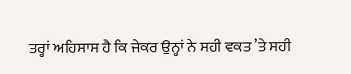ਤਰ੍ਹਾਂ ਅਹਿਸਾਸ ਹੈ ਕਿ ਜੇਕਰ ਉਨ੍ਹਾਂ ਨੇ ਸਹੀ ਵਕਤ ’ਤੇ ਸਹੀ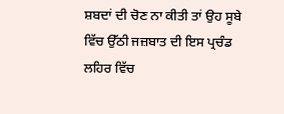ਸ਼ਬਦਾਂ ਦੀ ਚੋਣ ਨਾ ਕੀਤੀ ਤਾਂ ਉਹ ਸੂਬੇ ਵਿੱਚ ਉੱਠੀ ਜਜ਼ਬਾਤ ਦੀ ਇਸ ਪ੍ਰਚੰਡ ਲਹਿਰ ਵਿੱਚ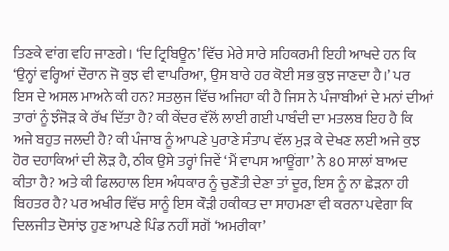ਤਿਣਕੇ ਵਾਂਗ ਵਹਿ ਜਾਣਗੇ। ‘ਦਿ ਟ੍ਰਿਬਿਊਨ’ ਵਿੱਚ ਮੇਰੇ ਸਾਰੇ ਸਹਿਕਰਮੀ ਇਹੀ ਆਖਦੇ ਹਨ ਕਿ ‘ਉਨ੍ਹਾਂ ਵਰ੍ਹਿਆਂ ਦੌਰਾਨ ਜੋ ਕੁਝ ਵੀ ਵਾਪਰਿਆ, ਉਸ ਬਾਰੇ ਹਰ ਕੋਈ ਸਭ ਕੁਝ ਜਾਣਦਾ ਹੈ।’ ਪਰ ਇਸ ਦੇ ਅਸਲ ਮਾਅਨੇ ਕੀ ਹਨ? ਸਤਲੁਜ ਵਿੱਚ ਅਜਿਹਾ ਕੀ ਹੈ ਜਿਸ ਨੇ ਪੰਜਾਬੀਆਂ ਦੇ ਮਨਾਂ ਦੀਆਂ ਤਾਰਾਂ ਨੂੰ ਝੰਜੋੜ ਕੇ ਰੱਖ ਦਿੱਤਾ ਹੈ? ਕੀ ਕੇਂਦਰ ਵੱਲੋਂ ਲਾਈ ਗਈ ਪਾਬੰਦੀ ਦਾ ਮਤਲਬ ਇਹ ਹੈ ਕਿ ਅਜੇ ਬਹੁਤ ਜਲਦੀ ਹੈ? ਕੀ ਪੰਜਾਬ ਨੂੰ ਆਪਣੇ ਪੁਰਾਣੇ ਸੰਤਾਪ ਵੱਲ ਮੁੜ ਕੇ ਦੇਖਣ ਲਈ ਅਜੇ ਕੁਝ ਹੋਰ ਦਹਾਕਿਆਂ ਦੀ ਲੋੜ ਹੈ, ਠੀਕ ਉਸੇ ਤਰ੍ਹਾਂ ਜਿਵੇਂ ‘ਮੈਂ ਵਾਪਸ ਆਊਂਗਾ’ ਨੇ 80 ਸਾਲਾਂ ਬਾਅਦ ਕੀਤਾ ਹੈ? ਅਤੇ ਕੀ ਫਿਲਹਾਲ ਇਸ ਅੰਧਕਾਰ ਨੂੰ ਚੁਣੌਤੀ ਦੇਣਾ ਤਾਂ ਦੂਰ, ਇਸ ਨੂੰ ਨਾ ਛੇੜਨਾ ਹੀ ਬਿਹਤਰ ਹੈ? ਪਰ ਅਖੀਰ ਵਿੱਚ ਸਾਨੂੰ ਇਸ ਕੌੜੀ ਹਕੀਕਤ ਦਾ ਸਾਹਮਣਾ ਵੀ ਕਰਨਾ ਪਵੇਗਾ ਕਿ ਦਿਲਜੀਤ ਦੋਸਾਂਝ ਹੁਣ ਆਪਣੇ ਪਿੰਡ ਨਹੀਂ ਸਗੋਂ ‘ਅਮਰੀਕਾ’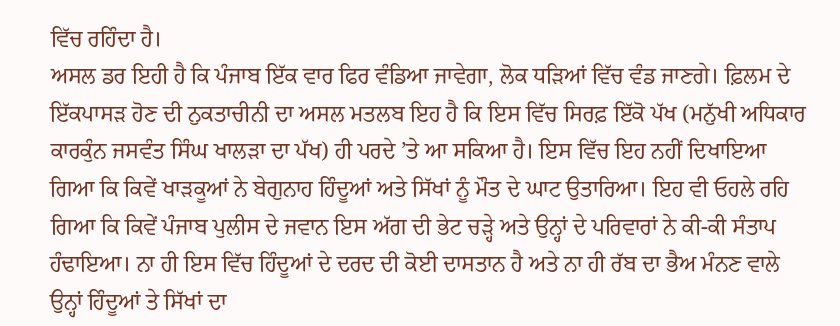ਵਿੱਚ ਰਹਿੰਦਾ ਹੈ।
ਅਸਲ ਡਰ ਇਹੀ ਹੈ ਕਿ ਪੰਜਾਬ ਇੱਕ ਵਾਰ ਫਿਰ ਵੰਡਿਆ ਜਾਵੇਗਾ, ਲੋਕ ਧੜਿਆਂ ਵਿੱਚ ਵੰਡ ਜਾਣਗੇ। ਫ਼ਿਲਮ ਦੇ ਇੱਕਪਾਸੜ ਹੋਣ ਦੀ ਨੁਕਤਾਚੀਨੀ ਦਾ ਅਸਲ ਮਤਲਬ ਇਹ ਹੈ ਕਿ ਇਸ ਵਿੱਚ ਸਿਰਫ਼ ਇੱਕੋ ਪੱਖ (ਮਨੁੱਖੀ ਅਧਿਕਾਰ ਕਾਰਕੁੰਨ ਜਸਵੰਤ ਸਿੰਘ ਖਾਲੜਾ ਦਾ ਪੱਖ) ਹੀ ਪਰਦੇ ’ਤੇ ਆ ਸਕਿਆ ਹੈ। ਇਸ ਵਿੱਚ ਇਹ ਨਹੀਂ ਦਿਖਾਇਆ ਗਿਆ ਕਿ ਕਿਵੇਂ ਖਾੜਕੂਆਂ ਨੇ ਬੇਗੁਨਾਹ ਹਿੰਦੂਆਂ ਅਤੇ ਸਿੱਖਾਂ ਨੂੰ ਮੌਤ ਦੇ ਘਾਟ ਉਤਾਰਿਆ। ਇਹ ਵੀ ਓਹਲੇ ਰਹਿ ਗਿਆ ਕਿ ਕਿਵੇਂ ਪੰਜਾਬ ਪੁਲੀਸ ਦੇ ਜਵਾਨ ਇਸ ਅੱਗ ਦੀ ਭੇਟ ਚੜ੍ਹੇ ਅਤੇ ਉਨ੍ਹਾਂ ਦੇ ਪਰਿਵਾਰਾਂ ਨੇ ਕੀ-ਕੀ ਸੰਤਾਪ ਹੰਢਾਇਆ। ਨਾ ਹੀ ਇਸ ਵਿੱਚ ਹਿੰਦੂਆਂ ਦੇ ਦਰਦ ਦੀ ਕੋਈ ਦਾਸਤਾਨ ਹੈ ਅਤੇ ਨਾ ਹੀ ਰੱਬ ਦਾ ਭੈਅ ਮੰਨਣ ਵਾਲੇ ਉਨ੍ਹਾਂ ਹਿੰਦੂਆਂ ਤੇ ਸਿੱਖਾਂ ਦਾ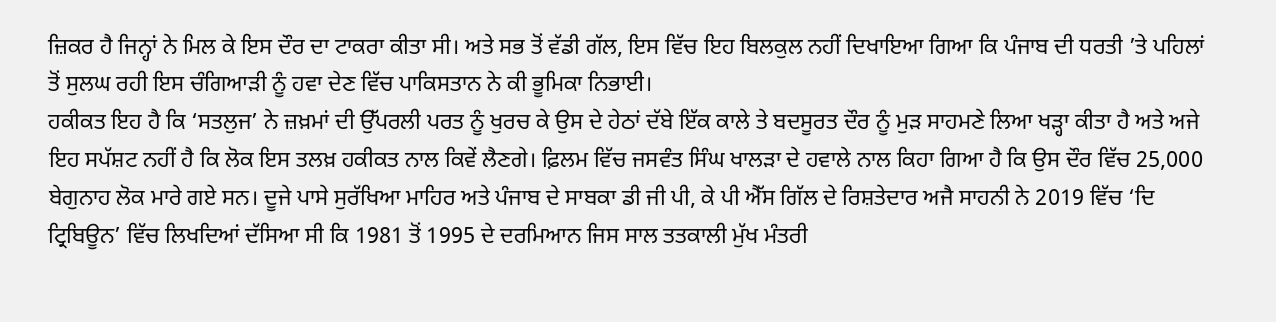ਜ਼ਿਕਰ ਹੈ ਜਿਨ੍ਹਾਂ ਨੇ ਮਿਲ ਕੇ ਇਸ ਦੌਰ ਦਾ ਟਾਕਰਾ ਕੀਤਾ ਸੀ। ਅਤੇ ਸਭ ਤੋਂ ਵੱਡੀ ਗੱਲ, ਇਸ ਵਿੱਚ ਇਹ ਬਿਲਕੁਲ ਨਹੀਂ ਦਿਖਾਇਆ ਗਿਆ ਕਿ ਪੰਜਾਬ ਦੀ ਧਰਤੀ ’ਤੇ ਪਹਿਲਾਂ ਤੋਂ ਸੁਲਘ ਰਹੀ ਇਸ ਚੰਗਿਆੜੀ ਨੂੰ ਹਵਾ ਦੇਣ ਵਿੱਚ ਪਾਕਿਸਤਾਨ ਨੇ ਕੀ ਭੂਮਿਕਾ ਨਿਭਾਈ।
ਹਕੀਕਤ ਇਹ ਹੈ ਕਿ ‘ਸਤਲੁਜ’ ਨੇ ਜ਼ਖ਼ਮਾਂ ਦੀ ਉੱਪਰਲੀ ਪਰਤ ਨੂੰ ਖੁਰਚ ਕੇ ਉਸ ਦੇ ਹੇਠਾਂ ਦੱਬੇ ਇੱਕ ਕਾਲੇ ਤੇ ਬਦਸੂਰਤ ਦੌਰ ਨੂੰ ਮੁੜ ਸਾਹਮਣੇ ਲਿਆ ਖੜ੍ਹਾ ਕੀਤਾ ਹੈ ਅਤੇ ਅਜੇ ਇਹ ਸਪੱਸ਼ਟ ਨਹੀਂ ਹੈ ਕਿ ਲੋਕ ਇਸ ਤਲਖ਼ ਹਕੀਕਤ ਨਾਲ ਕਿਵੇਂ ਲੈਣਗੇ। ਫ਼ਿਲਮ ਵਿੱਚ ਜਸਵੰਤ ਸਿੰਘ ਖਾਲੜਾ ਦੇ ਹਵਾਲੇ ਨਾਲ ਕਿਹਾ ਗਿਆ ਹੈ ਕਿ ਉਸ ਦੌਰ ਵਿੱਚ 25,000 ਬੇਗੁਨਾਹ ਲੋਕ ਮਾਰੇ ਗਏ ਸਨ। ਦੂਜੇ ਪਾਸੇ ਸੁਰੱਖਿਆ ਮਾਹਿਰ ਅਤੇ ਪੰਜਾਬ ਦੇ ਸਾਬਕਾ ਡੀ ਜੀ ਪੀ, ਕੇ ਪੀ ਐੱਸ ਗਿੱਲ ਦੇ ਰਿਸ਼ਤੇਦਾਰ ਅਜੈ ਸਾਹਨੀ ਨੇ 2019 ਵਿੱਚ ‘ਦਿ ਟ੍ਰਿਬਿਊਨ’ ਵਿੱਚ ਲਿਖਦਿਆਂ ਦੱਸਿਆ ਸੀ ਕਿ 1981 ਤੋਂ 1995 ਦੇ ਦਰਮਿਆਨ ਜਿਸ ਸਾਲ ਤਤਕਾਲੀ ਮੁੱਖ ਮੰਤਰੀ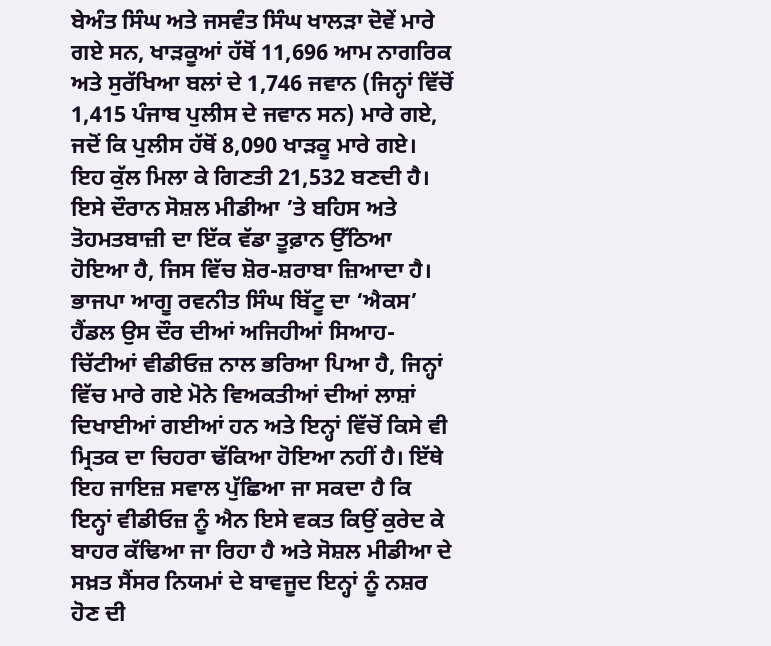ਬੇਅੰਤ ਸਿੰਘ ਅਤੇ ਜਸਵੰਤ ਸਿੰਘ ਖਾਲੜਾ ਦੋਵੇਂ ਮਾਰੇ ਗਏ ਸਨ, ਖਾੜਕੂਆਂ ਹੱਥੋਂ 11,696 ਆਮ ਨਾਗਰਿਕ ਅਤੇ ਸੁਰੱਖਿਆ ਬਲਾਂ ਦੇ 1,746 ਜਵਾਨ (ਜਿਨ੍ਹਾਂ ਵਿੱਚੋਂ 1,415 ਪੰਜਾਬ ਪੁਲੀਸ ਦੇ ਜਵਾਨ ਸਨ) ਮਾਰੇ ਗਏ, ਜਦੋਂ ਕਿ ਪੁਲੀਸ ਹੱਥੋਂ 8,090 ਖਾੜਕੂ ਮਾਰੇ ਗਏ। ਇਹ ਕੁੱਲ ਮਿਲਾ ਕੇ ਗਿਣਤੀ 21,532 ਬਣਦੀ ਹੈ।
ਇਸੇ ਦੌਰਾਨ ਸੋਸ਼ਲ ਮੀਡੀਆ ’ਤੇ ਬਹਿਸ ਅਤੇ ਤੋਹਮਤਬਾਜ਼ੀ ਦਾ ਇੱਕ ਵੱਡਾ ਤੂਫ਼ਾਨ ਉੱਠਿਆ ਹੋਇਆ ਹੈ, ਜਿਸ ਵਿੱਚ ਸ਼ੋਰ-ਸ਼ਰਾਬਾ ਜ਼ਿਆਦਾ ਹੈ। ਭਾਜਪਾ ਆਗੂ ਰਵਨੀਤ ਸਿੰਘ ਬਿੱਟੂ ਦਾ ‘ਐਕਸ’ ਹੈਂਡਲ ਉਸ ਦੌਰ ਦੀਆਂ ਅਜਿਹੀਆਂ ਸਿਆਹ-ਚਿੱਟੀਆਂ ਵੀਡੀਓਜ਼ ਨਾਲ ਭਰਿਆ ਪਿਆ ਹੈ, ਜਿਨ੍ਹਾਂ ਵਿੱਚ ਮਾਰੇ ਗਏ ਮੋਨੇ ਵਿਅਕਤੀਆਂ ਦੀਆਂ ਲਾਸ਼ਾਂ ਦਿਖਾਈਆਂ ਗਈਆਂ ਹਨ ਅਤੇ ਇਨ੍ਹਾਂ ਵਿੱਚੋਂ ਕਿਸੇ ਵੀ ਮ੍ਰਿਤਕ ਦਾ ਚਿਹਰਾ ਢੱਕਿਆ ਹੋਇਆ ਨਹੀਂ ਹੈ। ਇੱਥੇ ਇਹ ਜਾਇਜ਼ ਸਵਾਲ ਪੁੱਛਿਆ ਜਾ ਸਕਦਾ ਹੈ ਕਿ ਇਨ੍ਹਾਂ ਵੀਡੀਓਜ਼ ਨੂੰ ਐਨ ਇਸੇ ਵਕਤ ਕਿਉਂ ਕੁਰੇਦ ਕੇ ਬਾਹਰ ਕੱਢਿਆ ਜਾ ਰਿਹਾ ਹੈ ਅਤੇ ਸੋਸ਼ਲ ਮੀਡੀਆ ਦੇ ਸਖ਼ਤ ਸੈਂਸਰ ਨਿਯਮਾਂ ਦੇ ਬਾਵਜੂਦ ਇਨ੍ਹਾਂ ਨੂੰ ਨਸ਼ਰ ਹੋਣ ਦੀ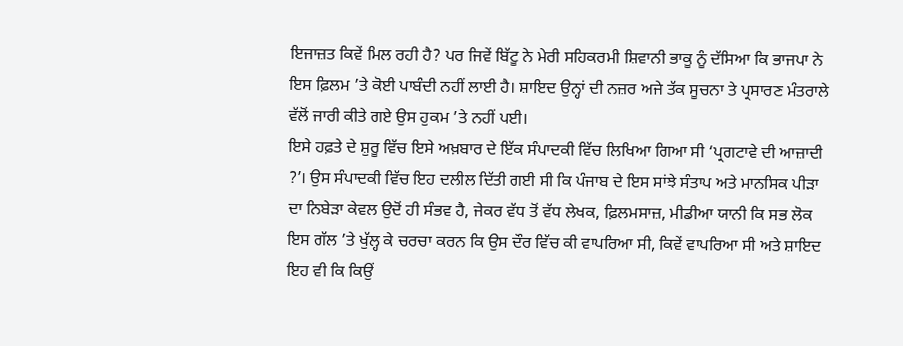ਇਜਾਜ਼ਤ ਕਿਵੇਂ ਮਿਲ ਰਹੀ ਹੈ? ਪਰ ਜਿਵੇਂ ਬਿੱਟੂ ਨੇ ਮੇਰੀ ਸਹਿਕਰਮੀ ਸ਼ਿਵਾਨੀ ਭਾਕੂ ਨੂੰ ਦੱਸਿਆ ਕਿ ਭਾਜਪਾ ਨੇ ਇਸ ਫ਼ਿਲਮ ’ਤੇ ਕੋਈ ਪਾਬੰਦੀ ਨਹੀਂ ਲਾਈ ਹੈ। ਸ਼ਾਇਦ ਉਨ੍ਹਾਂ ਦੀ ਨਜ਼ਰ ਅਜੇ ਤੱਕ ਸੂਚਨਾ ਤੇ ਪ੍ਰਸਾਰਣ ਮੰਤਰਾਲੇ ਵੱਲੋਂ ਜਾਰੀ ਕੀਤੇ ਗਏ ਉਸ ਹੁਕਮ ’ਤੇ ਨਹੀਂ ਪਈ।
ਇਸੇ ਹਫ਼ਤੇ ਦੇ ਸ਼ੁਰੂ ਵਿੱਚ ਇਸੇ ਅਖ਼ਬਾਰ ਦੇ ਇੱਕ ਸੰਪਾਦਕੀ ਵਿੱਚ ਲਿਖਿਆ ਗਿਆ ਸੀ ‘ਪ੍ਰਗਟਾਵੇ ਦੀ ਆਜ਼ਾਦੀ ?’। ਉਸ ਸੰਪਾਦਕੀ ਵਿੱਚ ਇਹ ਦਲੀਲ ਦਿੱਤੀ ਗਈ ਸੀ ਕਿ ਪੰਜਾਬ ਦੇ ਇਸ ਸਾਂਝੇ ਸੰਤਾਪ ਅਤੇ ਮਾਨਸਿਕ ਪੀੜਾ ਦਾ ਨਿਬੇੜਾ ਕੇਵਲ ਉਦੋਂ ਹੀ ਸੰਭਵ ਹੈ, ਜੇਕਰ ਵੱਧ ਤੋਂ ਵੱਧ ਲੇਖਕ, ਫ਼ਿਲਮਸਾਜ਼, ਮੀਡੀਆ ਯਾਨੀ ਕਿ ਸਭ ਲੋਕ ਇਸ ਗੱਲ ’ਤੇ ਖੁੱਲ੍ਹ ਕੇ ਚਰਚਾ ਕਰਨ ਕਿ ਉਸ ਦੌਰ ਵਿੱਚ ਕੀ ਵਾਪਰਿਆ ਸੀ, ਕਿਵੇਂ ਵਾਪਰਿਆ ਸੀ ਅਤੇ ਸ਼ਾਇਦ ਇਹ ਵੀ ਕਿ ਕਿਉਂ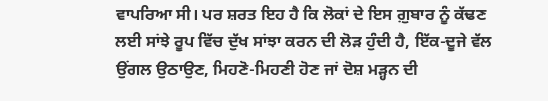ਵਾਪਰਿਆ ਸੀ। ਪਰ ਸ਼ਰਤ ਇਹ ਹੈ ਕਿ ਲੋਕਾਂ ਦੇ ਇਸ ਗ਼ੁਬਾਰ ਨੂੰ ਕੱਢਣ ਲਈ ਸਾਂਝੇ ਰੂਪ ਵਿੱਚ ਦੁੱਖ ਸਾਂਝਾ ਕਰਨ ਦੀ ਲੋੜ ਹੁੰਦੀ ਹੈ, ਇੱਕ-ਦੂਜੇ ਵੱਲ ਉਂਗਲ ਉਠਾਉਣ, ਮਿਹਣੋ-ਮਿਹਣੀ ਹੋਣ ਜਾਂ ਦੋਸ਼ ਮੜ੍ਹਨ ਦੀ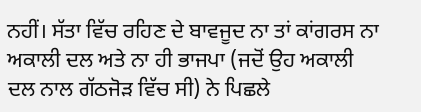ਨਹੀਂ। ਸੱਤਾ ਵਿੱਚ ਰਹਿਣ ਦੇ ਬਾਵਜੂਦ ਨਾ ਤਾਂ ਕਾਂਗਰਸ ਨਾ ਅਕਾਲੀ ਦਲ ਅਤੇ ਨਾ ਹੀ ਭਾਜਪਾ (ਜਦੋਂ ਉਹ ਅਕਾਲੀ ਦਲ ਨਾਲ ਗੱਠਜੋੜ ਵਿੱਚ ਸੀ) ਨੇ ਪਿਛਲੇ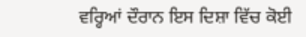ਵਰ੍ਹਿਆਂ ਦੌਰਾਨ ਇਸ ਦਿਸ਼ਾ ਵਿੱਚ ਕੋਈ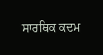ਸਾਰਥਿਕ ਕਦਮ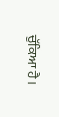ਚੁੱਕਿਆ ਹੈ।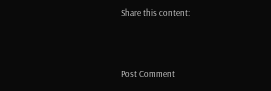Share this content:



Post Comment